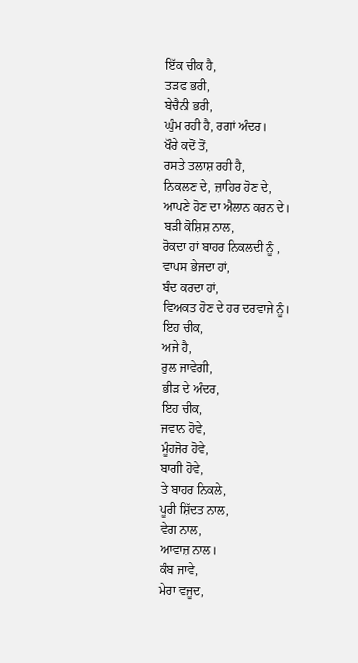ਇੱਕ ਚੀਕ ਹੈ,
ਤੜਫ ਭਰੀ,
ਬੇਚੈਨੀ ਭਰੀ,
ਘੁੰਮ ਰਹੀ ਹੈ, ਰਗਾਂ ਅੰਦਰ।
ਖੌਰੇ ਕਦੋਂ ਤੋਂ,
ਰਸਤੇ ਤਲਾਸ਼ ਰਹੀ ਹੈ,
ਨਿਕਲਣ ਦੇ, ਜ਼ਾਹਿਰ ਹੋਣ ਦੇ,
ਆਪਣੇ ਹੋਣ ਦਾ ਐਲਾਨ ਕਰਨ ਦੇ।
ਬੜੀ ਕੋਸ਼ਿਸ਼ ਨਾਲ,
ਰੋਕਦਾ ਹਾਂ ਬਾਹਰ ਨਿਕਲਦੀ ਨੂੰ ,
ਵਾਪਸ ਭੇਜਦਾ ਹਾਂ,
ਬੰਦ ਕਰਦਾ ਹਾਂ,
ਵਿਅਕਤ ਹੋਣ ਦੇ ਹਰ ਦਰਵਾਜੇ ਨੂੰ।
ਇਹ ਚੀਕ,
ਅਜੇ ਹੈ,
ਰੁਲ ਜਾਵੇਗੀ,
ਭੀੜ ਦੇ ਅੰਦਰ,
ਇਹ ਚੀਕ,
ਜਵਾਨ ਹੋਵੇ,
ਮੂੰਹਜੋਰ ਹੋਵੇ,
ਬਾਗੀ ਹੋਵੇ,
ਤੇ ਬਾਹਰ ਨਿਕਲੇ,
ਪੂਰੀ ਸ਼ਿੱਦਤ ਨਾਲ,
ਵੇਗ ਨਾਲ,
ਆਵਾਜ਼ ਨਾਲ।
ਕੰਬ ਜਾਵੇ,
ਮੇਰਾ ਵਜੂਦ,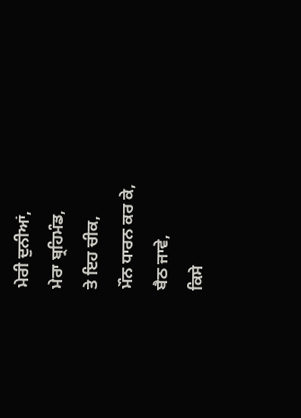ਮੇਰੀ ਦੁਨੀਆਂ,
ਮੇਰਾ ਬ੍ਰਹਿਮੰਡ,
ਤੇ ਇਹ ਚੀਕ,
ਮੌਨ ਧਾਰਨ ਕਰ ਕੇ,
ਬੈਠ ਜਾਵੇ,
ਕਿਸੇ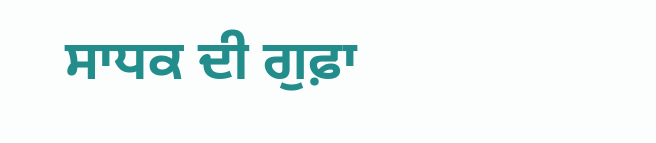ਸਾਧਕ ਦੀ ਗੁਫ਼ਾ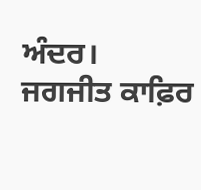ਅੰਦਰ।
ਜਗਜੀਤ ਕਾਫ਼ਿਰ